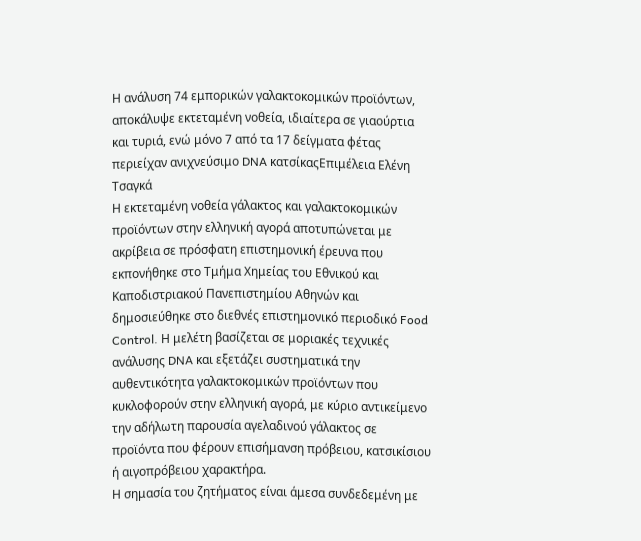Η ανάλυση 74 εμπορικών γαλακτοκομικών προϊόντων,
αποκάλυψε εκτεταμένη νοθεία, ιδιαίτερα σε γιαούρτια και τυριά, ενώ μόνο 7 από τα 17 δείγματα φέτας περιείχαν ανιχνεύσιμο DNA κατσίκαςΕπιμέλεια Ελένη Τσαγκά
Η εκτεταμένη νοθεία γάλακτος και γαλακτοκομικών προϊόντων στην ελληνική αγορά αποτυπώνεται με ακρίβεια σε πρόσφατη επιστημονική έρευνα που εκπονήθηκε στο Τμήμα Χημείας του Εθνικού και Καποδιστριακού Πανεπιστημίου Αθηνών και δημοσιεύθηκε στο διεθνές επιστημονικό περιοδικό Food Control. Η μελέτη βασίζεται σε μοριακές τεχνικές ανάλυσης DNA και εξετάζει συστηματικά την αυθεντικότητα γαλακτοκομικών προϊόντων που κυκλοφορούν στην ελληνική αγορά, με κύριο αντικείμενο την αδήλωτη παρουσία αγελαδινού γάλακτος σε προϊόντα που φέρουν επισήμανση πρόβειου, κατσικίσιου ή αιγοπρόβειου χαρακτήρα.
Η σημασία του ζητήματος είναι άμεσα συνδεδεμένη με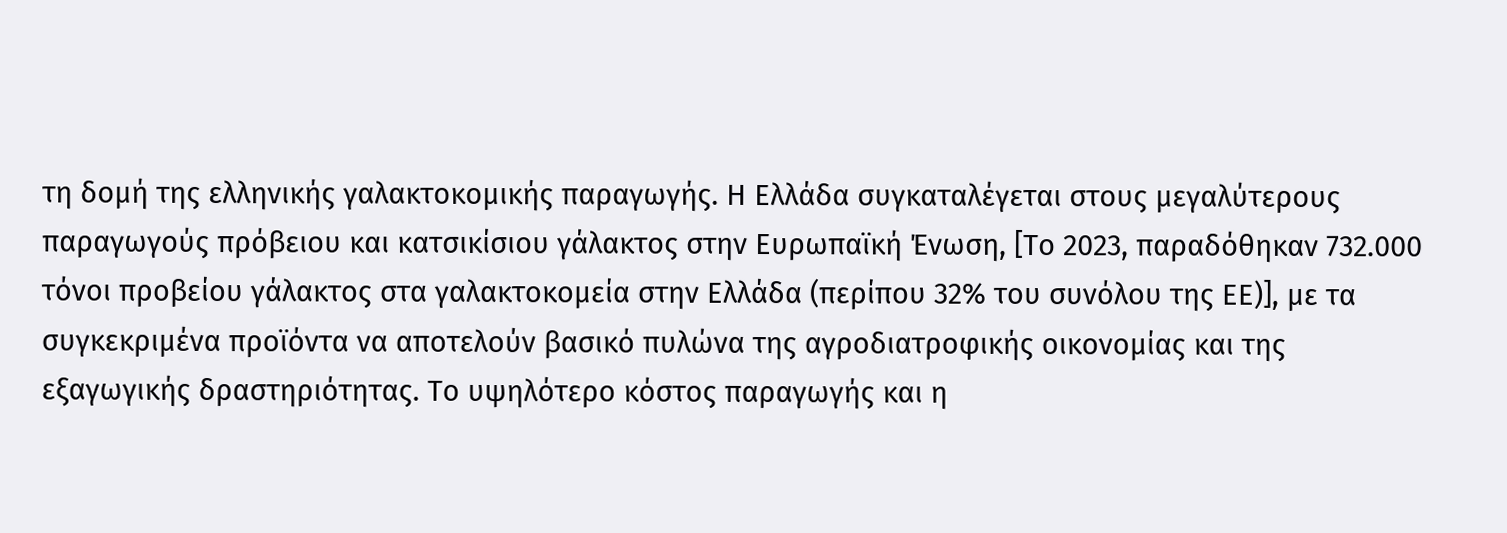τη δομή της ελληνικής γαλακτοκομικής παραγωγής. Η Ελλάδα συγκαταλέγεται στους μεγαλύτερους παραγωγούς πρόβειου και κατσικίσιου γάλακτος στην Ευρωπαϊκή Ένωση, [Το 2023, παραδόθηκαν 732.000 τόνοι προβείου γάλακτος στα γαλακτοκομεία στην Ελλάδα (περίπου 32% του συνόλου της ΕΕ)], με τα συγκεκριμένα προϊόντα να αποτελούν βασικό πυλώνα της αγροδιατροφικής οικονομίας και της εξαγωγικής δραστηριότητας. Το υψηλότερο κόστος παραγωγής και η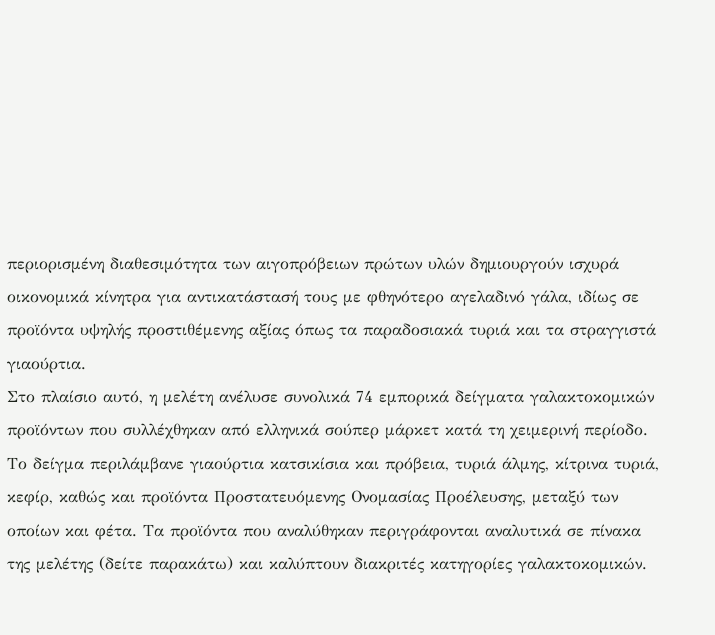περιορισμένη διαθεσιμότητα των αιγοπρόβειων πρώτων υλών δημιουργούν ισχυρά οικονομικά κίνητρα για αντικατάστασή τους με φθηνότερο αγελαδινό γάλα, ιδίως σε προϊόντα υψηλής προστιθέμενης αξίας όπως τα παραδοσιακά τυριά και τα στραγγιστά γιαούρτια.
Στο πλαίσιο αυτό, η μελέτη ανέλυσε συνολικά 74 εμπορικά δείγματα γαλακτοκομικών προϊόντων που συλλέχθηκαν από ελληνικά σούπερ μάρκετ κατά τη χειμερινή περίοδο. Το δείγμα περιλάμβανε γιαούρτια κατσικίσια και πρόβεια, τυριά άλμης, κίτρινα τυριά, κεφίρ, καθώς και προϊόντα Προστατευόμενης Ονομασίας Προέλευσης, μεταξύ των οποίων και φέτα. Τα προϊόντα που αναλύθηκαν περιγράφονται αναλυτικά σε πίνακα της μελέτης (δείτε παρακάτω) και καλύπτουν διακριτές κατηγορίες γαλακτοκομικών.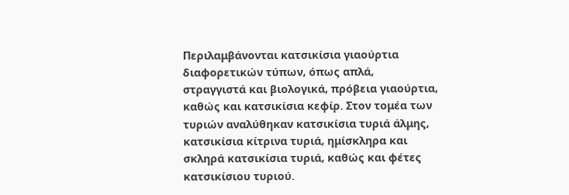Περιλαμβάνονται κατσικίσια γιαούρτια διαφορετικών τύπων, όπως απλά, στραγγιστά και βιολογικά, πρόβεια γιαούρτια, καθώς και κατσικίσια κεφίρ. Στον τομέα των τυριών αναλύθηκαν κατσικίσια τυριά άλμης, κατσικίσια κίτρινα τυριά, ημίσκληρα και σκληρά κατσικίσια τυριά, καθώς και φέτες κατσικίσιου τυριού.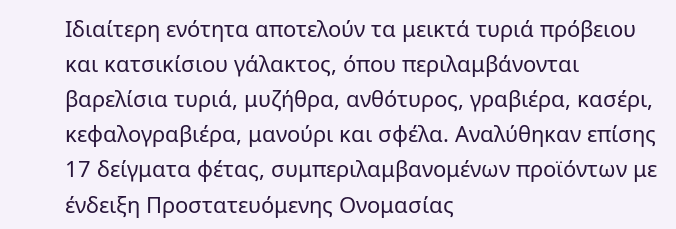Ιδιαίτερη ενότητα αποτελούν τα μεικτά τυριά πρόβειου και κατσικίσιου γάλακτος, όπου περιλαμβάνονται βαρελίσια τυριά, μυζήθρα, ανθότυρος, γραβιέρα, κασέρι, κεφαλογραβιέρα, μανούρι και σφέλα. Αναλύθηκαν επίσης 17 δείγματα φέτας, συμπεριλαμβανομένων προϊόντων με ένδειξη Προστατευόμενης Ονομασίας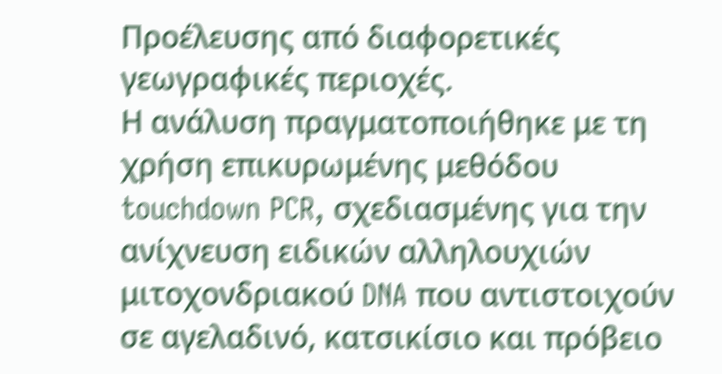Προέλευσης από διαφορετικές γεωγραφικές περιοχές.
Η ανάλυση πραγματοποιήθηκε με τη χρήση επικυρωμένης μεθόδου touchdown PCR, σχεδιασμένης για την ανίχνευση ειδικών αλληλουχιών μιτοχονδριακού DNA που αντιστοιχούν σε αγελαδινό, κατσικίσιο και πρόβειο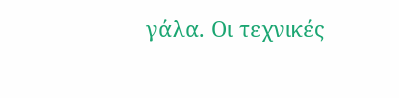γάλα. Οι τεχνικές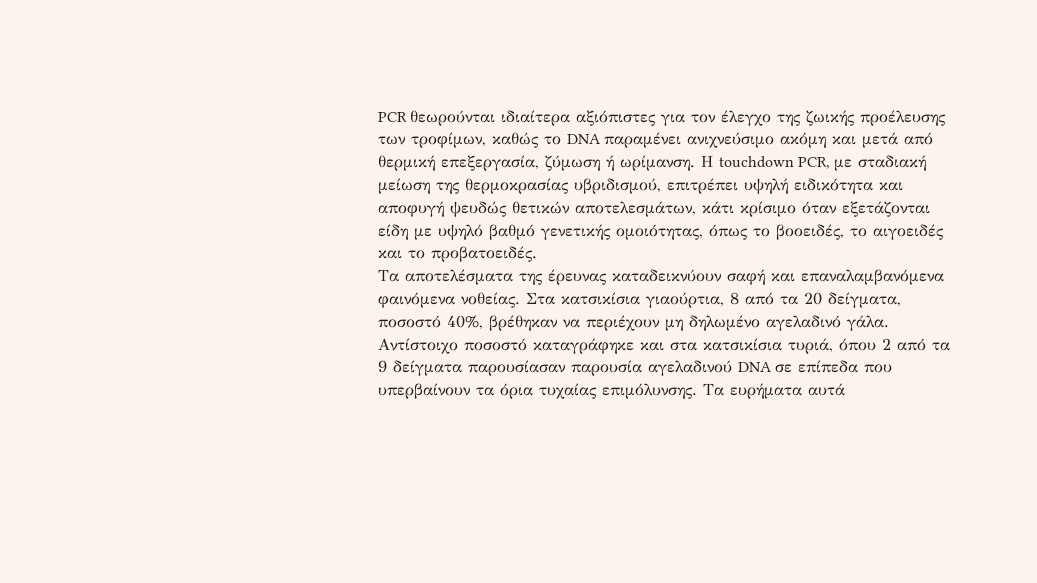PCR θεωρούνται ιδιαίτερα αξιόπιστες για τον έλεγχο της ζωικής προέλευσης των τροφίμων, καθώς το DNA παραμένει ανιχνεύσιμο ακόμη και μετά από θερμική επεξεργασία, ζύμωση ή ωρίμανση. Η touchdown PCR, με σταδιακή μείωση της θερμοκρασίας υβριδισμού, επιτρέπει υψηλή ειδικότητα και αποφυγή ψευδώς θετικών αποτελεσμάτων, κάτι κρίσιμο όταν εξετάζονται είδη με υψηλό βαθμό γενετικής ομοιότητας, όπως το βοοειδές, το αιγοειδές και το προβατοειδές.
Τα αποτελέσματα της έρευνας καταδεικνύουν σαφή και επαναλαμβανόμενα φαινόμενα νοθείας. Στα κατσικίσια γιαούρτια, 8 από τα 20 δείγματα, ποσοστό 40%, βρέθηκαν να περιέχουν μη δηλωμένο αγελαδινό γάλα. Αντίστοιχο ποσοστό καταγράφηκε και στα κατσικίσια τυριά, όπου 2 από τα 9 δείγματα παρουσίασαν παρουσία αγελαδινού DNA σε επίπεδα που υπερβαίνουν τα όρια τυχαίας επιμόλυνσης. Τα ευρήματα αυτά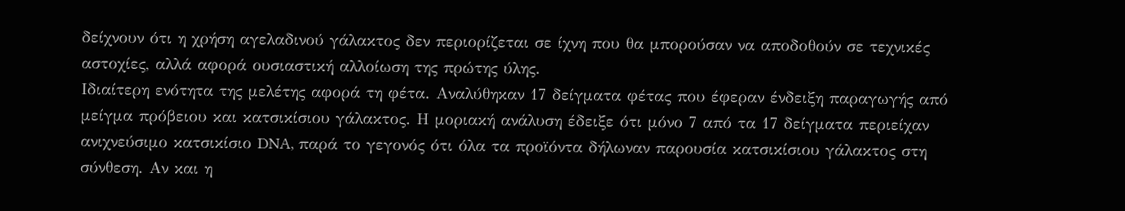δείχνουν ότι η χρήση αγελαδινού γάλακτος δεν περιορίζεται σε ίχνη που θα μπορούσαν να αποδοθούν σε τεχνικές αστοχίες, αλλά αφορά ουσιαστική αλλοίωση της πρώτης ύλης.
Ιδιαίτερη ενότητα της μελέτης αφορά τη φέτα. Αναλύθηκαν 17 δείγματα φέτας που έφεραν ένδειξη παραγωγής από μείγμα πρόβειου και κατσικίσιου γάλακτος. Η μοριακή ανάλυση έδειξε ότι μόνο 7 από τα 17 δείγματα περιείχαν ανιχνεύσιμο κατσικίσιο DNA, παρά το γεγονός ότι όλα τα προϊόντα δήλωναν παρουσία κατσικίσιου γάλακτος στη σύνθεση. Αν και η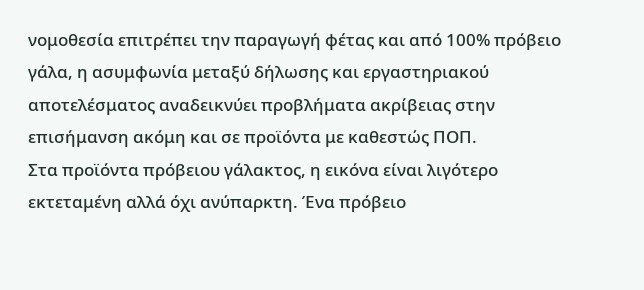νομοθεσία επιτρέπει την παραγωγή φέτας και από 100% πρόβειο γάλα, η ασυμφωνία μεταξύ δήλωσης και εργαστηριακού αποτελέσματος αναδεικνύει προβλήματα ακρίβειας στην επισήμανση ακόμη και σε προϊόντα με καθεστώς ΠΟΠ.
Στα προϊόντα πρόβειου γάλακτος, η εικόνα είναι λιγότερο εκτεταμένη αλλά όχι ανύπαρκτη. Ένα πρόβειο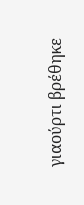γιαούρτι βρέθηκε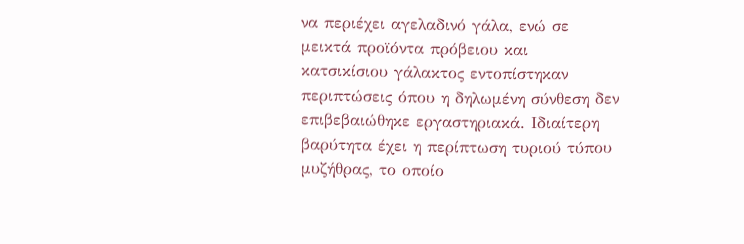να περιέχει αγελαδινό γάλα, ενώ σε μεικτά προϊόντα πρόβειου και κατσικίσιου γάλακτος εντοπίστηκαν περιπτώσεις όπου η δηλωμένη σύνθεση δεν επιβεβαιώθηκε εργαστηριακά. Ιδιαίτερη βαρύτητα έχει η περίπτωση τυριού τύπου μυζήθρας, το οποίο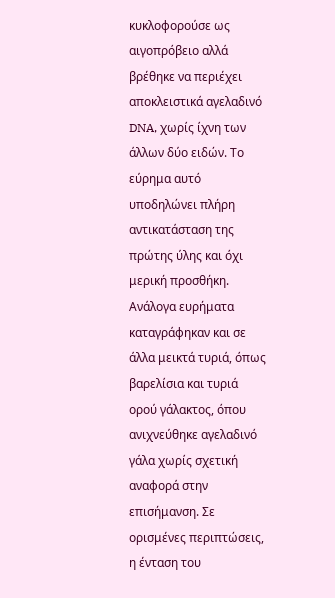κυκλοφορούσε ως αιγοπρόβειο αλλά βρέθηκε να περιέχει αποκλειστικά αγελαδινό DNA, χωρίς ίχνη των άλλων δύο ειδών. Το εύρημα αυτό υποδηλώνει πλήρη αντικατάσταση της πρώτης ύλης και όχι μερική προσθήκη.
Ανάλογα ευρήματα καταγράφηκαν και σε άλλα μεικτά τυριά, όπως βαρελίσια και τυριά ορού γάλακτος, όπου ανιχνεύθηκε αγελαδινό γάλα χωρίς σχετική αναφορά στην επισήμανση. Σε ορισμένες περιπτώσεις, η ένταση του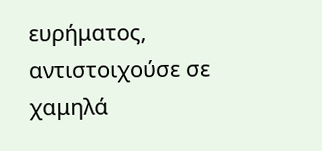ευρήματος, αντιστοιχούσε σε χαμηλά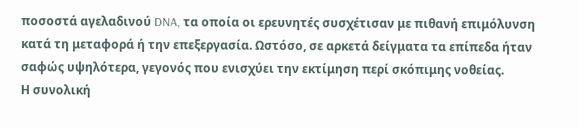ποσοστά αγελαδινού DNA, τα οποία οι ερευνητές συσχέτισαν με πιθανή επιμόλυνση κατά τη μεταφορά ή την επεξεργασία. Ωστόσο, σε αρκετά δείγματα τα επίπεδα ήταν σαφώς υψηλότερα, γεγονός που ενισχύει την εκτίμηση περί σκόπιμης νοθείας.
Η συνολική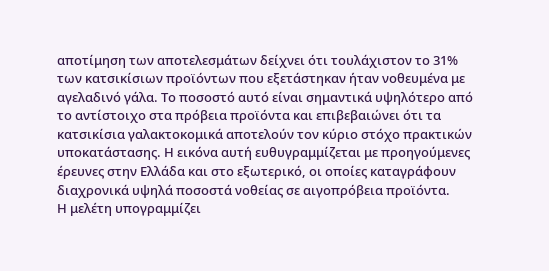αποτίμηση των αποτελεσμάτων δείχνει ότι τουλάχιστον το 31% των κατσικίσιων προϊόντων που εξετάστηκαν ήταν νοθευμένα με αγελαδινό γάλα. Το ποσοστό αυτό είναι σημαντικά υψηλότερο από το αντίστοιχο στα πρόβεια προϊόντα και επιβεβαιώνει ότι τα κατσικίσια γαλακτοκομικά αποτελούν τον κύριο στόχο πρακτικών υποκατάστασης. Η εικόνα αυτή ευθυγραμμίζεται με προηγούμενες έρευνες στην Ελλάδα και στο εξωτερικό, οι οποίες καταγράφουν διαχρονικά υψηλά ποσοστά νοθείας σε αιγοπρόβεια προϊόντα.
Η μελέτη υπογραμμίζει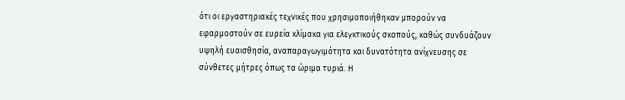ότι οι εργαστηριακές τεχνικές που χρησιμοποιήθηκαν μπορούν να εφαρμοστούν σε ευρεία κλίμακα για ελεγκτικούς σκοπούς, καθώς συνδυάζουν υψηλή ευαισθησία, αναπαραγωγιμότητα και δυνατότητα ανίχνευσης σε σύνθετες μήτρες όπως τα ώριμα τυριά. Η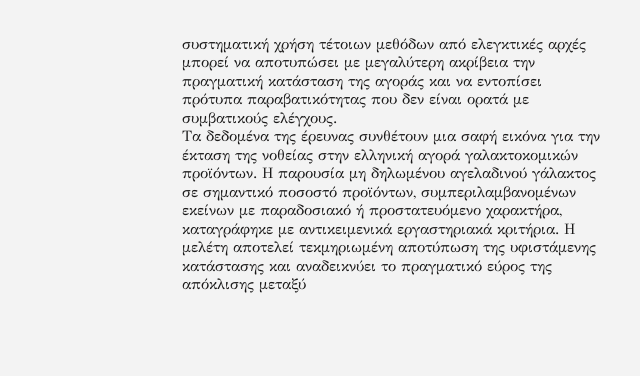συστηματική χρήση τέτοιων μεθόδων από ελεγκτικές αρχές μπορεί να αποτυπώσει με μεγαλύτερη ακρίβεια την πραγματική κατάσταση της αγοράς και να εντοπίσει πρότυπα παραβατικότητας που δεν είναι ορατά με συμβατικούς ελέγχους.
Τα δεδομένα της έρευνας συνθέτουν μια σαφή εικόνα για την έκταση της νοθείας στην ελληνική αγορά γαλακτοκομικών προϊόντων. Η παρουσία μη δηλωμένου αγελαδινού γάλακτος σε σημαντικό ποσοστό προϊόντων, συμπεριλαμβανομένων εκείνων με παραδοσιακό ή προστατευόμενο χαρακτήρα, καταγράφηκε με αντικειμενικά εργαστηριακά κριτήρια. Η μελέτη αποτελεί τεκμηριωμένη αποτύπωση της υφιστάμενης κατάστασης και αναδεικνύει το πραγματικό εύρος της απόκλισης μεταξύ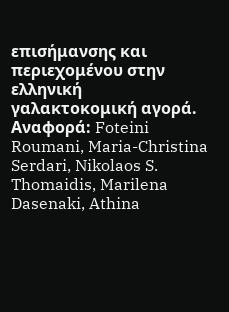επισήμανσης και περιεχομένου στην ελληνική γαλακτοκομική αγορά.
Αναφορά: Foteini Roumani, Maria-Christina Serdari, Nikolaos S. Thomaidis, Marilena Dasenaki, Athina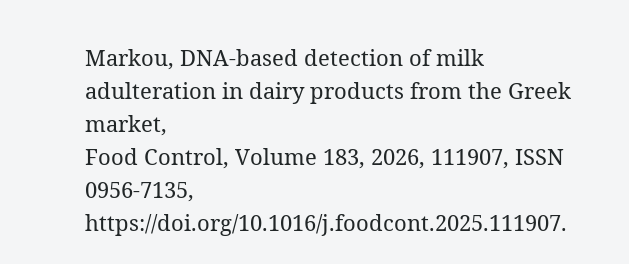Markou, DNA-based detection of milk adulteration in dairy products from the Greek market,
Food Control, Volume 183, 2026, 111907, ISSN 0956-7135,
https://doi.org/10.1016/j.foodcont.2025.111907.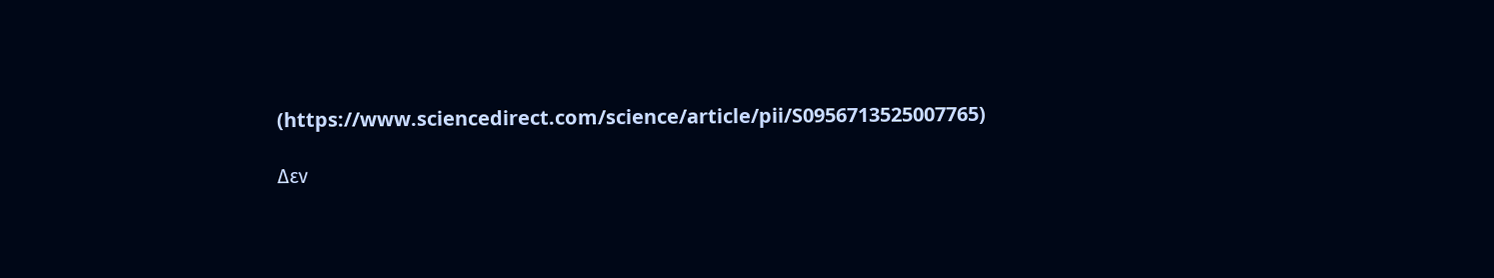(https://www.sciencedirect.com/science/article/pii/S0956713525007765)

Δεν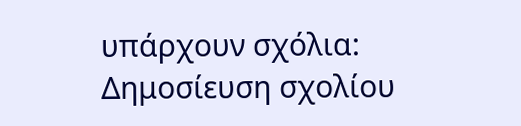υπάρχουν σχόλια:
Δημοσίευση σχολίου